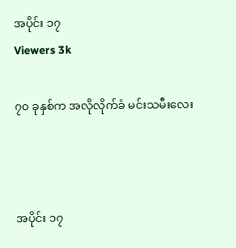အပိုင်း ၁၇
Viewers 3k

၇၀ ခုနှစ်က အလိုလိုက်ခံ မင်းသမီးလေး



အပိုင်း ၁၇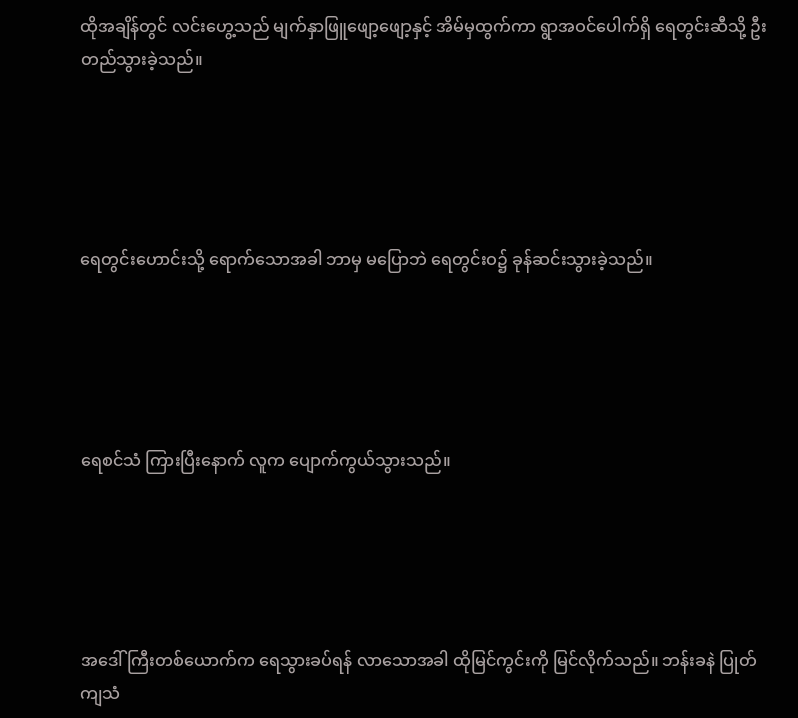ထိုအချိန်တွင် လင်းဟွေ့သည် မျက်နှာဖြူဖျော့ဖျော့နှင့် အိမ်မှထွက်ကာ ရွာအဝင်ပေါက်ရှိ ရေတွင်းဆီသို့ ဦးတည်သွားခဲ့သည်။





ရေတွင်းဟောင်းသို့ ရောက်သောအခါ ဘာမှ မပြောဘဲ ရေတွင်းဝ၌ ခုန်ဆင်းသွားခဲ့သည်။





ရေစင်သံ ကြားပြီးနောက် လူက ပျောက်ကွယ်သွားသည်။





အဒေါ်ကြီးတစ်ယောက်က ရေသွားခပ်ရန် လာသောအခါ ထိုမြင်ကွင်းကို မြင်လိုက်သည်။ ဘန်းခနဲ ပြုတ်ကျသံ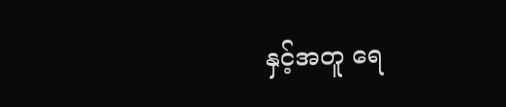နှင့်အတူ ရေ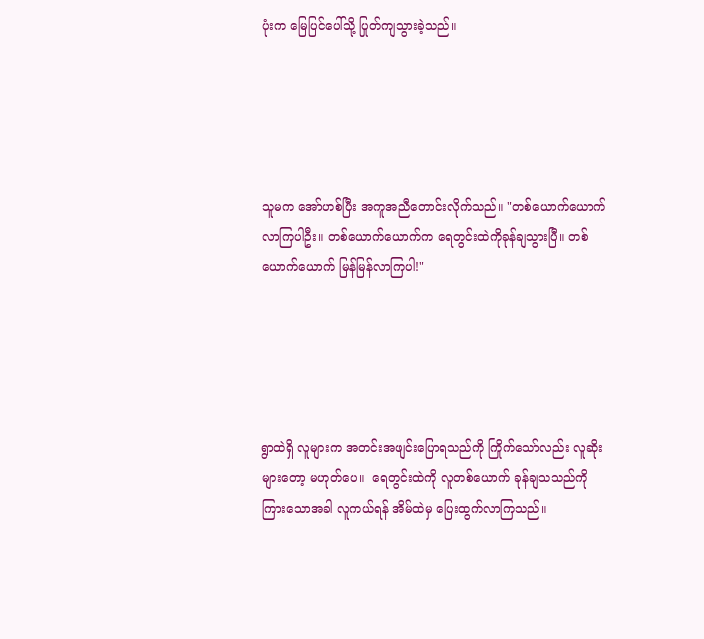ပုံးက မြေပြင်ပေါ်သို့ ပြုတ်ကျသွားခဲ့သည်။





သူမက အော်ဟစ်ပြီး အကူအညီတောင်းလိုက်သည်။ "တစ်ယောက်ယောက် လာကြပါဦး။ တစ်ယောက်ယောက်က ရေတွင်းထဲကိုခုန်ချသွားပြီ။ တစ်ယောက်ယောက် မြန်မြန်လာကြပါ!"





ရွာထဲရှိ လူများက အတင်းအဖျင်းပြောရသည်ကို ကြိုက်သော်လည်း လူဆိုးများတော့ မဟုတ်ပေ။  ရေတွင်းထဲကို လူတစ်ယောက် ခုန်ချသသည်ကို ကြားသောအခါ လူကယ်ရန် အိမ်ထဲမှ ပြေးထွက်လာကြသည်။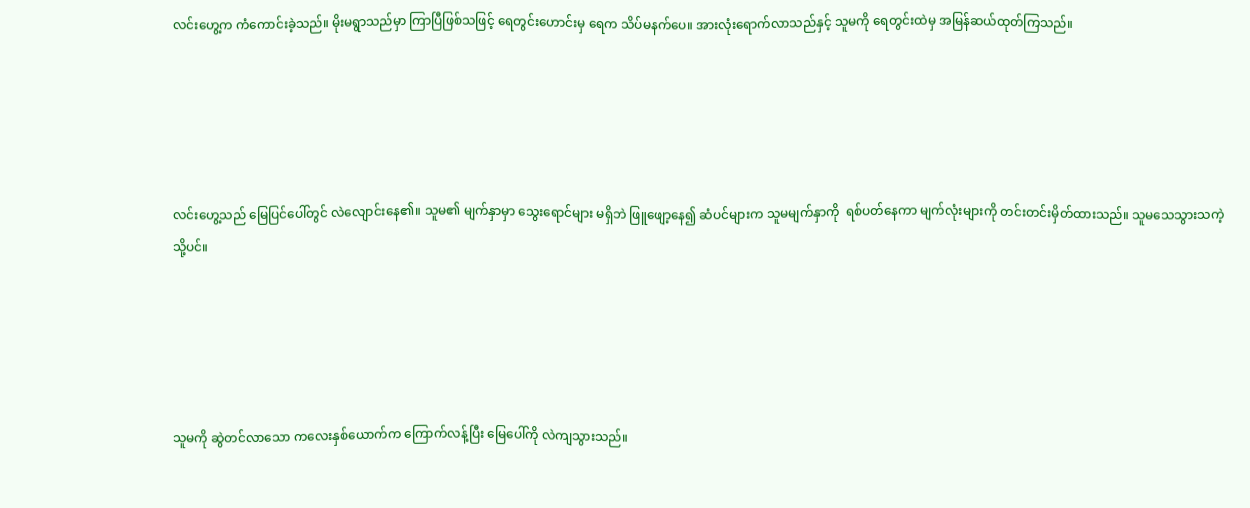လင်းဟွေ့က ကံကောင်းခဲ့သည်။ မိုးမရွာသည်မှာ ကြာပြီဖြစ်သဖြင့် ရေတွင်းဟောင်းမှ ရေက သိပ်မနက်ပေ။ အားလုံးရောက်လာသည်နှင့် သူမကို ရေတွင်းထဲမှ အမြန်ဆယ်ထုတ်ကြသည်။





လင်းဟွေ့သည် မြေပြင်ပေါ်တွင် လဲလျောင်းနေ၏။ သူမ၏ မျက်နှာမှာ သွေးရောင်များ မရှိဘဲ ဖြူဖျော့နေ၍ ဆံပင်များက သူမမျက်နှာကို  ရစ်ပတ်နေကာ မျက်လုံးများကို တင်းတင်းမှိတ်ထားသည်။ သူမသေသွားသကဲ့သို့ပင်။





သူမကို ဆွဲတင်လာသော ကလေးနှစ်ယောက်က ကြောက်လန့်ပြီး မြေပေါ်ကို လဲကျသွားသည်။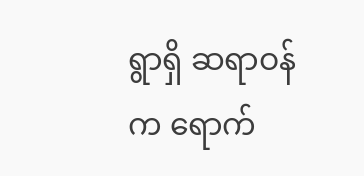ရွာရှိ ဆရာဝန်က ရောက်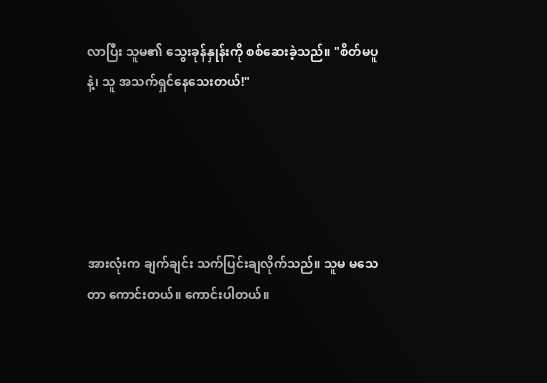လာပြီး သူမ၏ သွေးခုန်နှုန်းကို စစ်ဆေးခဲ့သည်။ "စိတ်မပူနဲ့၊ သူ အသက်ရှင်နေသေးတယ်!"





အားလုံးက ချက်ချင်း သက်ပြင်းချလိုက်သည်။ သူမ မသေတာ ကောင်းတယ်။ ကောင်းပါတယ်။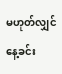မဟုတ်လျှင် နေ့ခင်း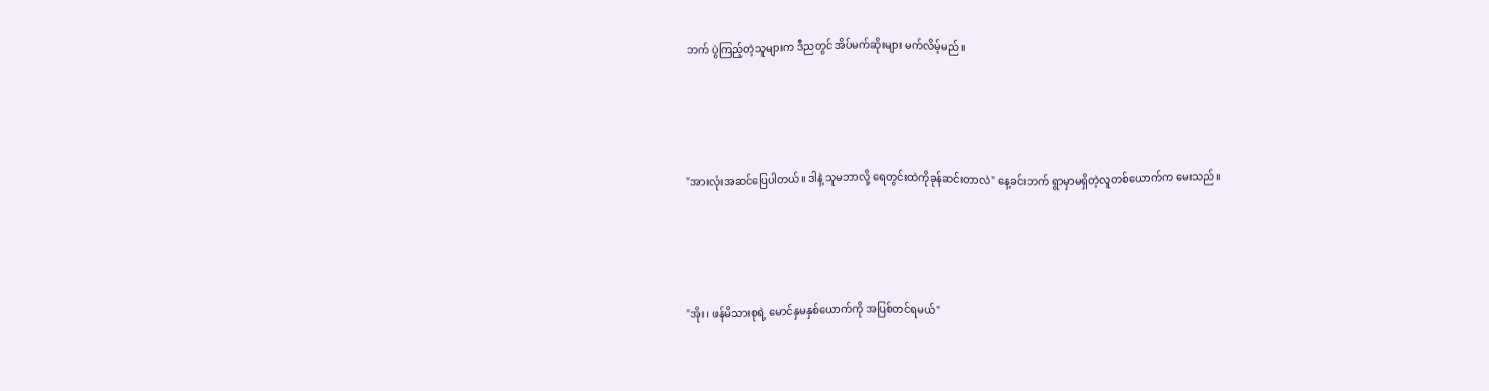ဘက် ပွဲကြည့်တဲ့သူများက ဒီညတွင် အိပ်မက်ဆိုးများ မက်လိမ့်မည်။





"အားလုံးအဆင်ပြေပါတယ်။ ဒါနဲ့ သူမဘာလို့ ရေတွင်းထဲကိုခုန်ဆင်းတာလဲ" နေ့ခင်းဘက် ရွာမှာမရှိတဲ့လူတစ်ယောက်က မေးသည်။





"အိုး၊ ဖန်မိသားစုရဲ့ မောင်နှမနှစ်ယောက်ကို အပြစ်တင်ရမယ်"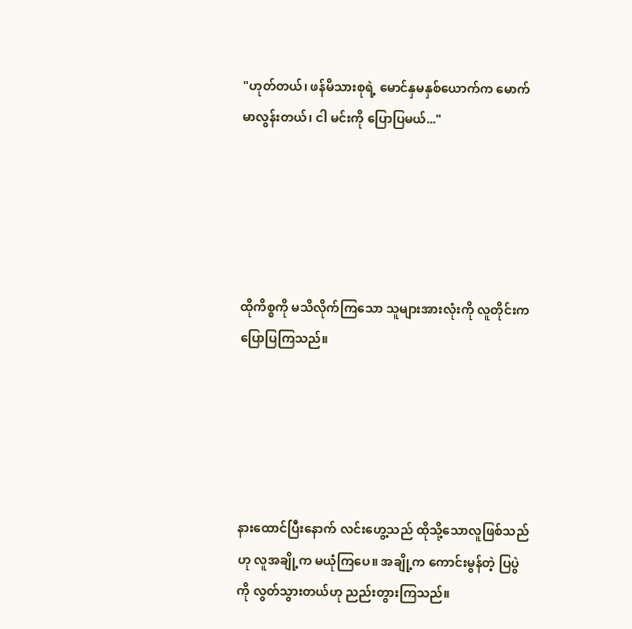"ဟုတ်တယ်၊ ဖန်မိသားစုရဲ့ မောင်နှမနှစ်ယောက်က မောက်မာလွန်းတယ်၊ ငါ မင်းကို ပြောပြမယ်..."





ထိုကိစ္စကို မသိလိုက်ကြသော သူများအားလုံးကို လူတိုင်းက ပြောပြကြသည်။





နားထောင်ပြီးနောက် လင်းဟွေ့သည် ထိုသို့သောလူဖြစ်သည်ဟု လူအချို့က မယုံကြပေ။ အချို့က ကောင်းမွန်တဲ့ ပြပွဲကို လွတ်သွားတယ်ဟု ညည်းတွားကြသည်။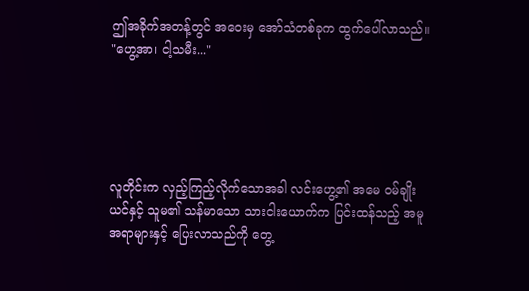ဤအခိုက်အတန့်တွင် အဝေးမှ အော်သံတစ်ခုက ထွက်ပေါ်လာသည်။ "ဟွေ့အာ၊ ငါ့သမီး..."





လူတိုင်းက လှည့်ကြည့်လိုက်သောအခါ လင်းဟွေ့၏ အမေ ဝမ်ချိုးယင်နှင့် သူမ၏ သန်မာသော သားငါးယောက်က ပြင်းထန်သည့် အမူအရာများနှင့် ပြေးလာသည်ကို တွေ့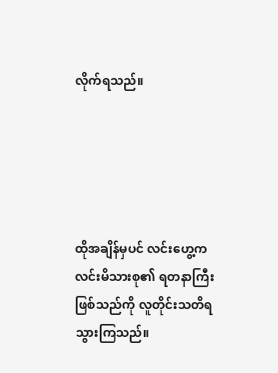လိုက်ရသည်။





ထိုအချိန်မှပင် လင်းဟွေ့က လင်းမိသားစု၏ ရတနာကြီးဖြစ်သည်ကို လူတိုင်းသတိရသွားကြသည်။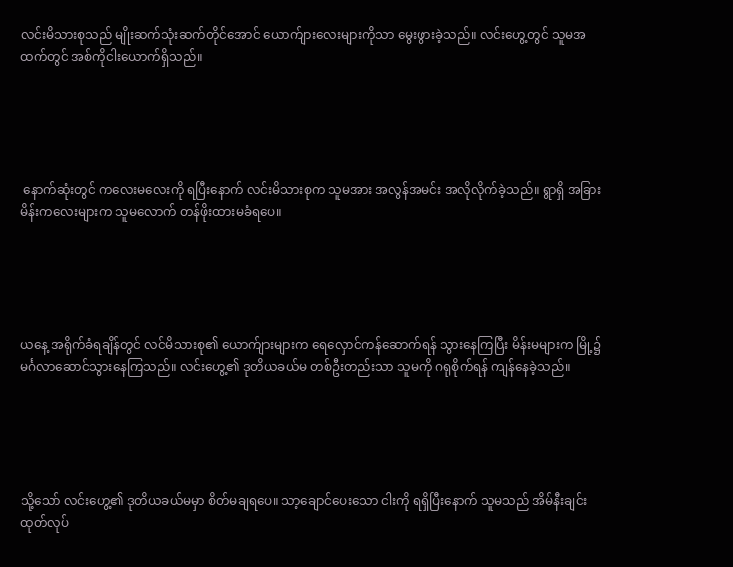လင်းမိသားစုသည် မျိုးဆက်သုံးဆက်တိုင်အောင် ယောက်ျားလေးများကိုသာ မွေးဖွားခဲ့သည်။ လင်းဟွေ့တွင် သူမအထက်တွင် အစ်ကိုငါးယောက်ရှိသည်။





 နောက်ဆုံးတွင် ကလေးမလေးကို ရပြီးနောက် လင်းမိသားစုက သူမအား အလွန်အမင်း အလိုလိုက်ခဲ့သည်။ ရွာရှိ အခြားမိန်းကလေးများက သူမလောက် တန်ဖိုးထားမခံရပေ။





ယနေ့ အရိုက်ခံရချိန်တွင် လင်မိသားစု၏ ယောက်ျားများက ရေလှောင်ကန်ဆောက်ရန် သွားနေကြပြီး မိန်းမများက မြို့၌ မင်္ဂလာဆောင်သွားနေကြသည်။ လင်းဟွေ့၏ ဒုတိယခယ်မ တစ်ဦးတည်းသာ သူမကို ဂရုစိုက်ရန် ကျန်နေခဲ့သည်။





သို့သော် လင်းဟွေ့၏ ဒုတိယခယ်မမှာ စိတ်မချရပေ။ သာ့ချောင်ပေးသော ငါးကို ရရှိပြီးနောက် သူမသည် အိမ်နီးချင်းထုတ်လုပ်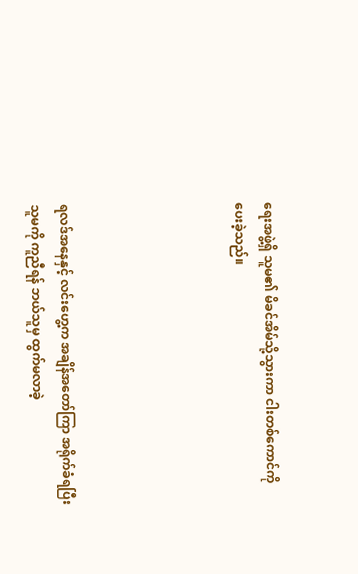ရေးအဖွဲ့ရှိ သူမ၏ မိခင်အိမ်သို့သွားကာ ငါးတစ်ကောင်ကို ပေးခဲ့သည်။





ရလဒ်အနေနှင့် လင်းဟွေ့က အချိန်အတော်ကြာ အရိုက်ခံရပြီး သူမကို ကူညီရန် ဘယ်သူမှ ထွက်မလာခဲ့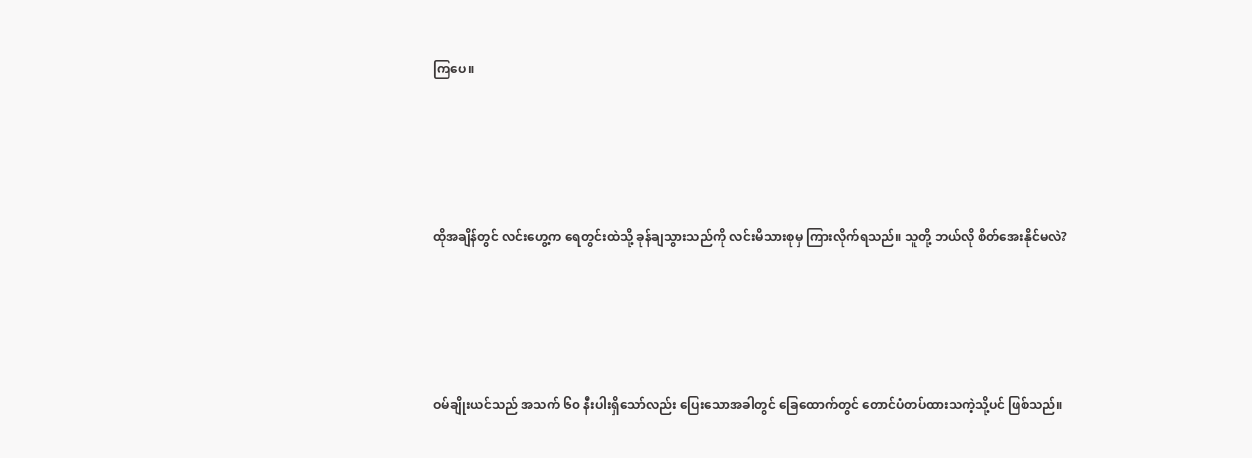ကြပေ။





ထိုအချိန်တွင် လင်းဟွေ့က ရေတွင်းထဲသို့ ခုန်ချသွားသည်ကို လင်းမိသားစုမှ ကြားလိုက်ရသည်။ သူတို့ ဘယ်လို စိတ်အေးနိုင်မလဲ?





ဝမ်ချိုးယင်သည် အသက် ၆၀ နီးပါးရှိသော်လည်း ပြေးသောအခါတွင် ခြေထောက်တွင် တောင်ပံတပ်ထားသကဲ့သို့ပင် ဖြစ်သည်။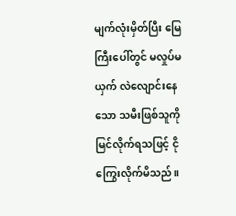မျက်လုံးမှိတ်ပြီး မြေကြီးပေါ်တွင် မလှုပ်မယှက် လဲလျောင်းနေသော သမီးဖြစ်သူကို မြင်လိုက်ရသဖြင့် ငိုကြွေးလိုက်မိသည်။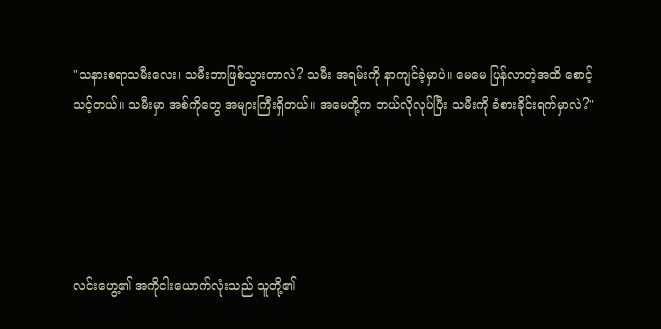"သနားစရာသမီးလေး၊ သမီးဘာဖြစ်သွားတာလဲ? သမီး အရမ်းကို နာကျင်ခဲ့မှာပဲ။ မေမေ ပြန်လာတဲ့အထိ စောင့်သင့်တယ်။ သမီးမှာ အစ်ကိုတွေ အများကြီးရှိတယ်။ အမေတို့က ဘယ်လိုလုပ်ပြီး သမီးကို ခံစားခိုင်းရက်မှာလဲ?"





လင်းဟွေ့၏ အကိုငါးယောက်လုံးသည် သူတို့၏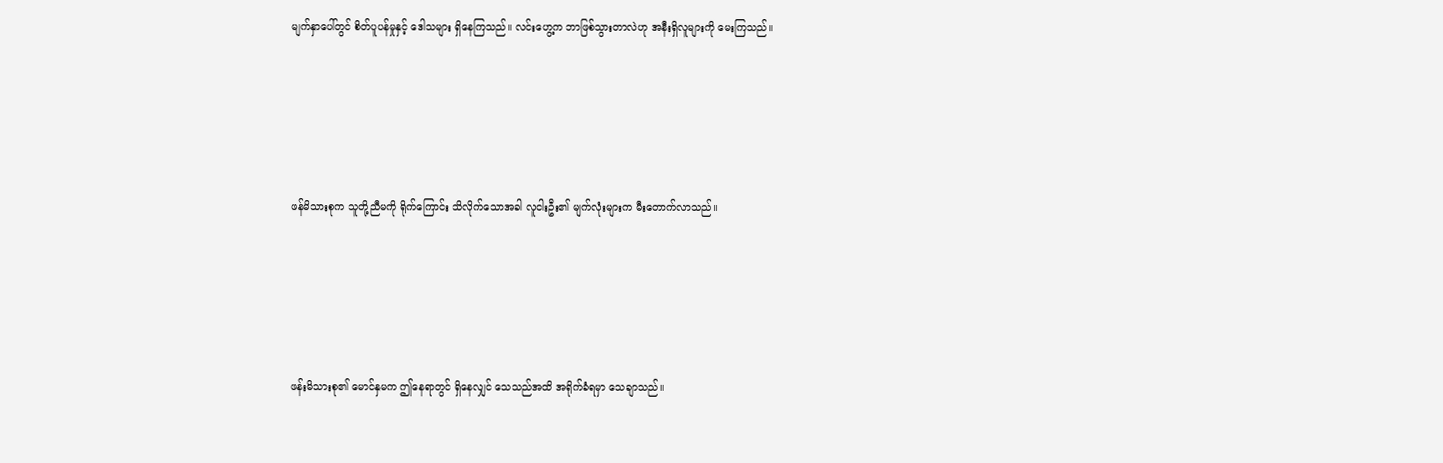မျက်နှာပေါ်တွင် စိတ်ပူပန်မှုနှင့် ဒေါသများ ရှိနေကြသည်။ လင်းဟွေ့က ဘာဖြစ်သွားတာလဲဟု အနီးရှိလူများကို မေးကြသည်။





ဖန်မိသားစုက သူတို့ညီမကို ရိုက်ကြောင်း သိလိုက်သောအခါ လူငါးဦး၏ မျက်လုံးများက မီးတောက်လာသည်။





ဖန်းမိသားစု၏ မောင်နှမက ဤနေရာတွင် ရှိနေလျှင် သေသည်အထိ အရိုက်ခံရမှာ သေချာသည်။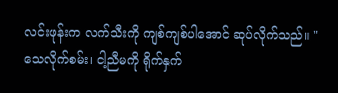လင်းဖုန်းက လက်သီးကို ကျစ်ကျစ်ပါအောင် ဆုပ်လိုက်သည်။ "သေလိုက်စမ်း၊ ငါ့ညီမကို ရိုက်နှက်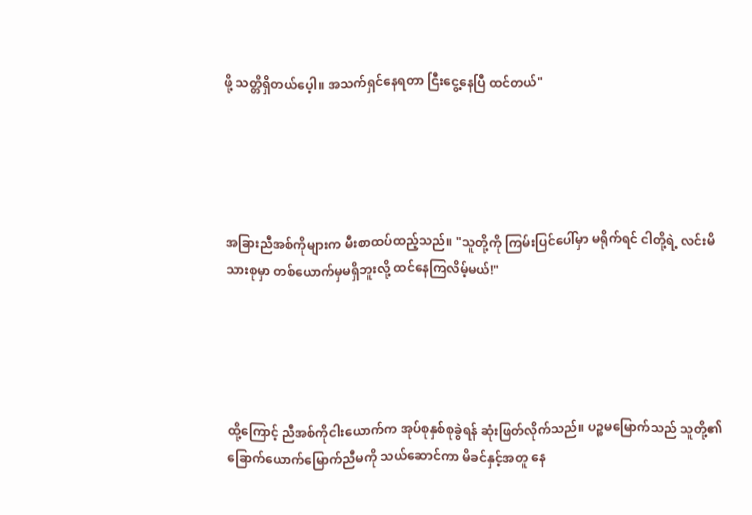ဖို့ သတ္တိရှိတယ်ပေ့ါ။ အသက်ရှင်နေရတာ ငြီးငွေ့နေပြီ ထင်တယ်"





အခြားညီအစ်ကိုများက မီးစာထပ်ထည့်သည်။ "သူတို့ကို ကြမ်းပြင်ပေါ်မှာ မရိုက်ရင် ငါတို့ရဲ့ လင်းမိသားစုမှာ တစ်ယောက်မှမရှိဘူးလို့ ထင်နေကြလိမ့်မယ်!"





ထို့ကြောင့် ညီအစ်ကိုငါးယောက်က အုပ်စုနှစ်စုခွဲရန် ဆုံးဖြတ်လိုက်သည်။ ပဉ္စမမြောက်သည် သူတို့၏ ခြောက်ယောက်မြောက်ညီမကို သယ်ဆောင်ကာ မိခင်နှင့်အတူ နေ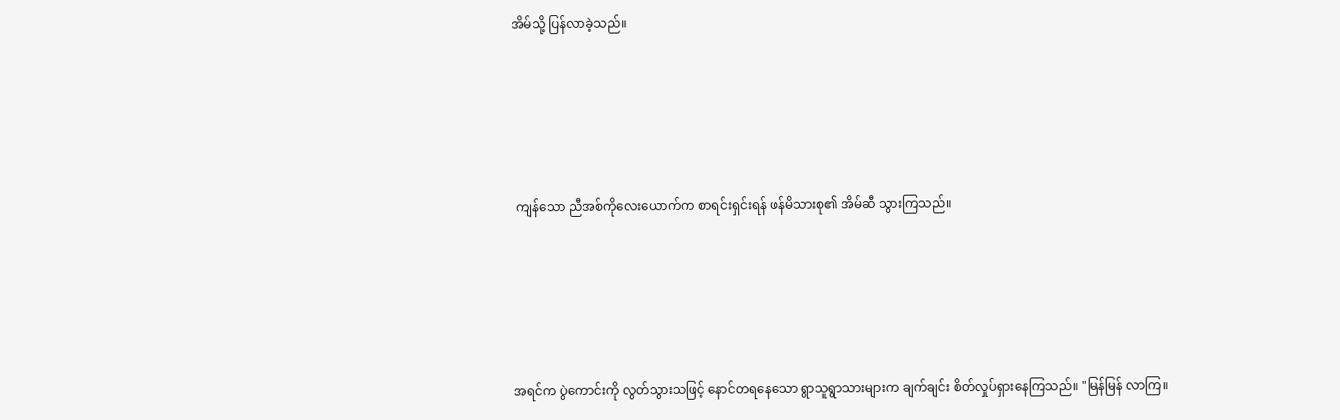အိမ်သို့ ပြန်လာခဲ့သည်။





 ကျန်သော ညီအစ်ကိုလေးယောက်က စာရင်းရှင်းရန် ဖန်မိသားစု၏ အိမ်ဆီ သွားကြသည်။





အရင်က ပွဲကောင်းကို လွတ်သွားသဖြင့် နောင်တရနေသော ရွာသူရွာသားများက ချက်ချင်း စိတ်လှုပ်ရှားနေကြသည်။ "မြန်မြန် လာကြ။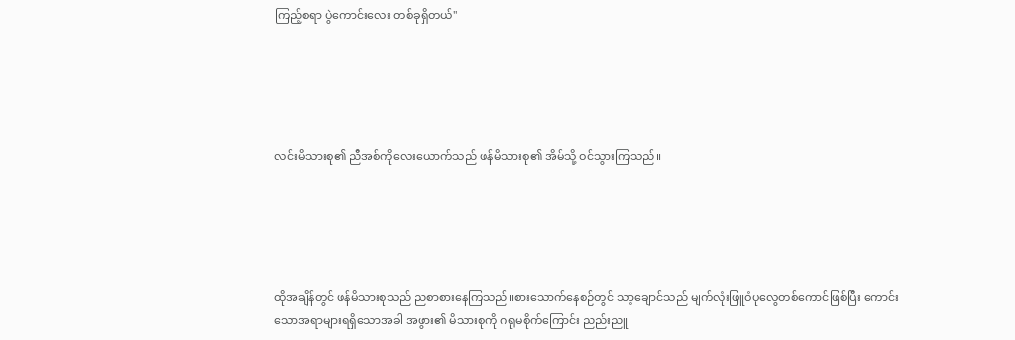ကြည့်စရာ ပွဲကောင်းလေး တစ်ခုရှိတယ်"





လင်းမိသားစု၏ ညီအစ်ကိုလေးယောက်သည် ဖန်မိသားစု၏ အိမ်သို့ ဝင်သွားကြသည်။





ထိုအချိန်တွင် ဖန်မိသားစုသည် ညစာစားနေကြသည်။စားသောက်နေစဉ်တွင် သာ့ချောင်သည် မျက်လုံးဖြူဝံပုလွေတစ်ကောင်ဖြစ်ပြီး ကောင်းသောအရာများရရှိသောအခါ အဖွား၏ မိသားစုကို ဂရုမစိုက်ကြောင်း ညည်းညူ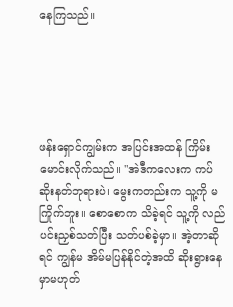နေကြသည်။





ဖန်းရှောင်ကျွမ်းက အပြင်းအထန် ကြိမ်းမောင်းလိုက်သည်။ "အဲဒီကလေးက ကပ်ဆိုးနတ်ဘုရားပဲ၊ မွေးကတည်းက သူ့ကို မကြိုက်ဘူး။ စောစောက သိခဲ့ရင် သူ့ကို လည်ပင်းညှစ်သတ်ပြီး သတ်ပစ်ခဲ့မှာ။ အဲ့တာဆိုရင် ကျွန်မ အိမ်မပြန်နိုင်တဲ့အထိ ဆိုးရွားနေမှာမဟုတ်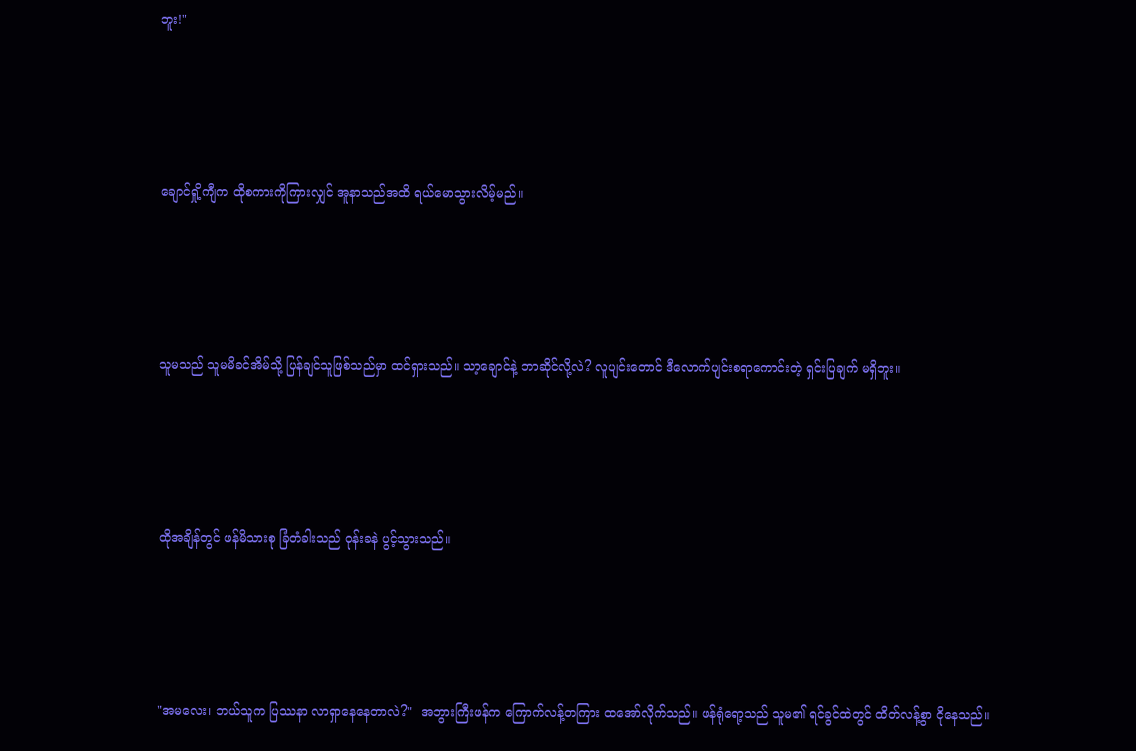ဘူး!"





ချောင်ရှို့ကျီက ထိုစကားကိုကြားလျှင် အူနာသည်အထိ ရယ်မောသွားလိမ့်မည်။





သူမသည် သူမမိခင်အိမ်သို့ ပြန်ချင်သူဖြစ်သည်မှာ ထင်ရှားသည်။ သာ့ချောင်နဲ့ ဘာဆိုင်လို့လဲ? လူပျင်းတောင် ဒီလောက်ပျင်းစရာကောင်းတဲ့ ရှင်းပြချက် မရှိဘူး။





ထိုအချိန်တွင် ဖန်မိသားစု ခြံတံခါးသည် ဝုန်းခနဲ ပွင့်သွားသည်။





"အမလေး၊ ဘယ်သူက ပြဿနာ လာရှာနေနေတာလဲ?"  အဘွားကြီးဖန်က ကြောက်လန့်တကြား ထအော်လိုက်သည်။ ဖန်ရုံရော့သည် သူမ၏ ရင်ခွင်ထဲတွင် ထိတ်လန့်စွာ ငိုနေသည်။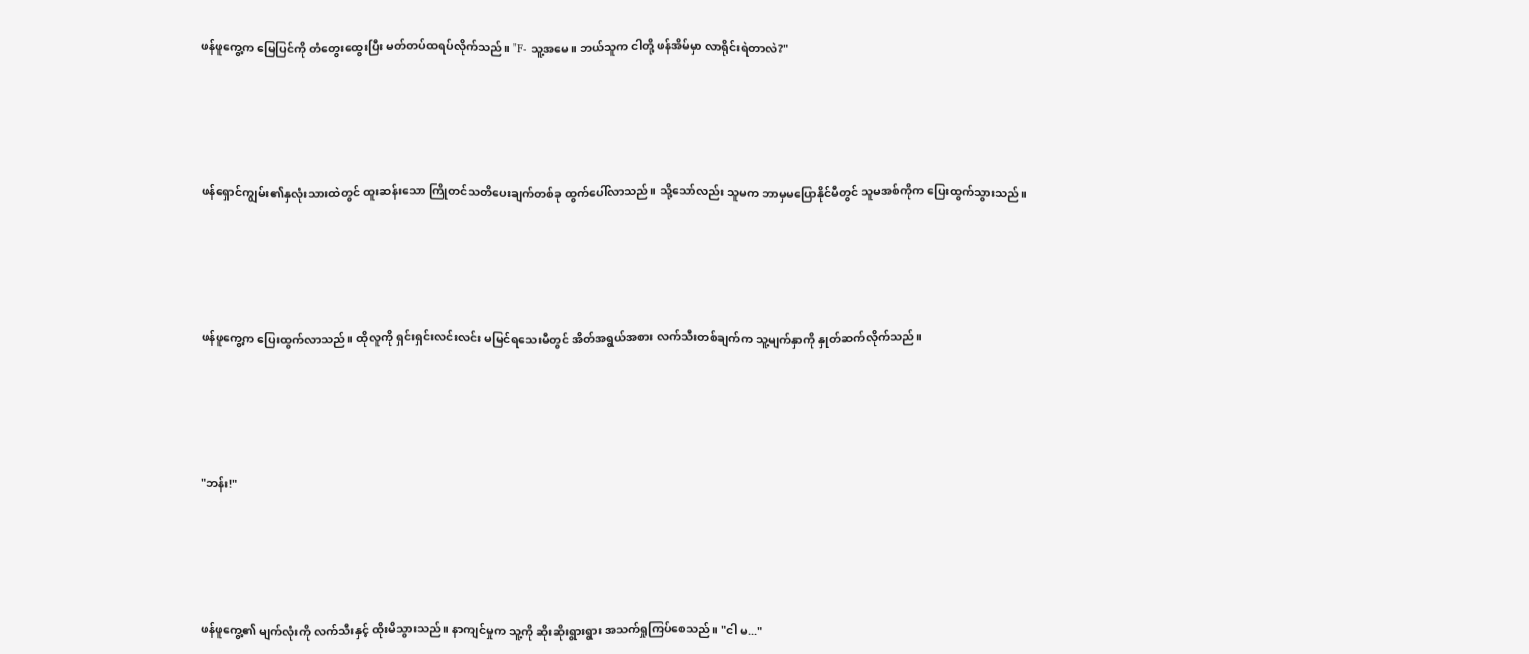ဖန်ဖူကွေ့က မြေပြင်ကို တံတွေးထွေးပြီး မတ်တပ်ထရပ်လိုက်သည်။ "F- သူ့အမေ။ ဘယ်သူက ငါတို့ ဖန်အိမ်မှာ လာရိုင်းရဲတာလဲ?"





ဖန်ရှောင်ကျွမ်း၏နှလုံးသားထဲတွင် ထူးဆန်းသော ကြိုတင်သတိပေးချက်တစ်ခု ထွက်ပေါ်လာသည်။ သို့သော်လည်း သူမက ဘာမှမပြောနိုင်မီတွင် သူမအစ်ကိုက ပြေးထွက်သွားသည်။





ဖန်ဖူကွေ့က ပြေးထွက်လာသည်။ ထိုလူကို ရှင်းရှင်းလင်းလင်း မမြင်ရသေးမီတွင် အိတ်အရွယ်အစား လက်သီးတစ်ချက်က သူ့မျက်နှာကို နှုတ်ဆက်လိုက်သည်။





"ဘန်း!"





ဖန်ဖူကွေ့၏ မျက်လုံးကို လက်သီးနှင့် ထိုးမိသွားသည်။ နာကျင်မှုက သူ့ကို ဆိုးဆိုးရွားရွား အသက်ရှုကြပ်စေသည်။ "ငါ မ..."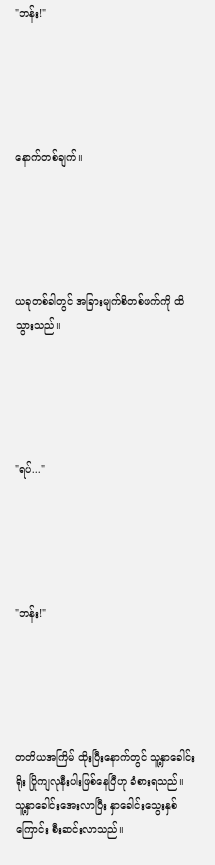"ဘန်း!"





နောက်တစ်ချက်။





ယခုတစ်ခါတွင် အခြားမျက်စိတစ်ဖက်ကို ထိသွားသည်။





"ရပ်..."





"ဘန်း!"





တတိယအကြိမ် ထိုးပြီးနောက်တွင် သူ့နှာခေါင်းရိုး ပြိုကျလုနီးပါးဖြစ်နေပြီဟု ခံစားရသည်။ သူ့နှာခေါင်းအေးလာပြီး နှာခေါင်းသွေးနှစ်ကြောင်း စီးဆင်းလာသည်။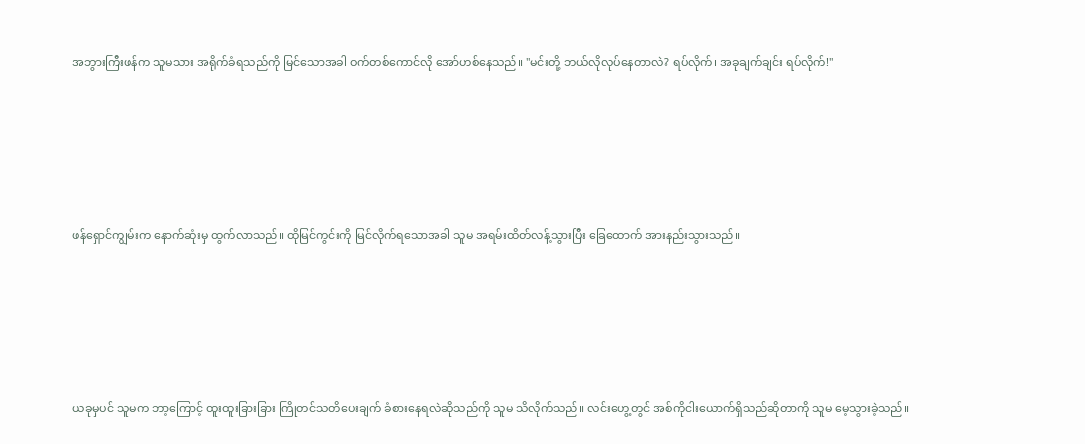အဘွားကြီးဖန်က သူမသား အရိုက်ခံရသည်ကို မြင်သောအခါ ဝက်တစ်ကောင်လို အော်ဟစ်နေသည်။ "မင်းတို့ ဘယ်လိုလုပ်နေတာလဲ? ရပ်လိုက်၊ အခုချက်ချင်း ရပ်လိုက်!"





ဖန်ရှောင်ကျွမ်းက နောက်ဆုံးမှ ထွက်လာသည်။ ထိုမြင်ကွင်းကို မြင်လိုက်ရသောအခါ သူမ အရမ်းထိတ်လန့်သွားပြီး ခြေထောက် အားနည်းသွားသည်။





ယခုမှပင် သူမက ဘာ့ကြောင့် ထူးထူးခြားခြား ကြိုတင်သတိပေးချက် ခံစားနေရလဲဆိုသည်ကို သူမ သိလိုက်သည်။ လင်းဟွေ့တွင် အစ်ကိုငါးယောက်ရှိသည်ဆိုတာကို သူမ မေ့သွားခဲ့သည်။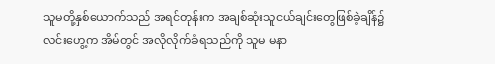သူမတို့နှစ်ယောက်သည် အရင်တုန်းက အချစ်ဆုံးသူငယ်ချင်းတွေဖြစ်ခဲ့ချိန်၌ လင်းဟွေ့က အိမ်တွင် အလိုလိုက်ခံရသည်ကို သူမ မနာ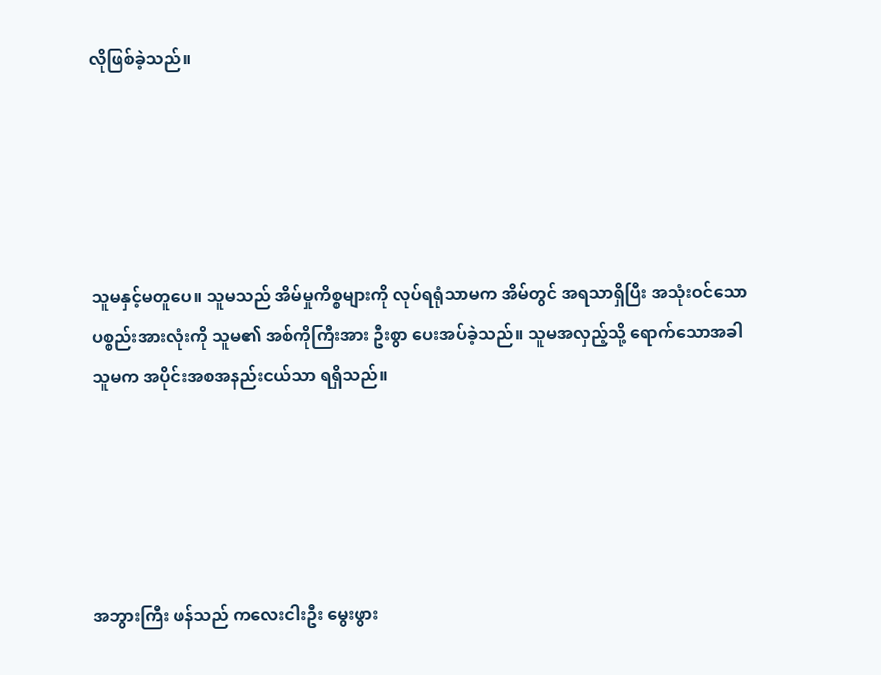လိုဖြစ်ခဲ့သည်။





သူမနှင့်မတူပေ။ သူမသည် အိမ်မှုကိစ္စများကို လုပ်ရရုံသာမက အိမ်တွင် အရသာရှိပြီး အသုံးဝင်သော ပစ္စည်းအားလုံးကို သူမ၏ အစ်ကိုကြီးအား ဦးစွာ ပေးအပ်ခဲ့သည်။ သူမအလှည့်သို့ ရောက်သောအခါ သူမက အပိုင်းအစအနည်းငယ်သာ ရရှိသည်။





အဘွားကြီး ဖန်သည် ကလေးငါးဦး မွေးဖွား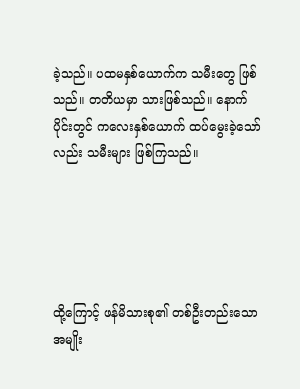ခဲ့သည်။ ပထမနှစ်ယောက်က သမီးတွေ ဖြစ်သည်။ တတိယမှာ သားဖြစ်သည်။ နောက်ပိုင်းတွင် ကလေးနှစ်ယောက် ထပ်မွေးခဲ့သော်လည်း သမီးများ ဖြစ်ကြသည်။





ထို့ကြောင့် ဖန်မိသားစု၏ တစ်ဦးတည်းသော အမျိုး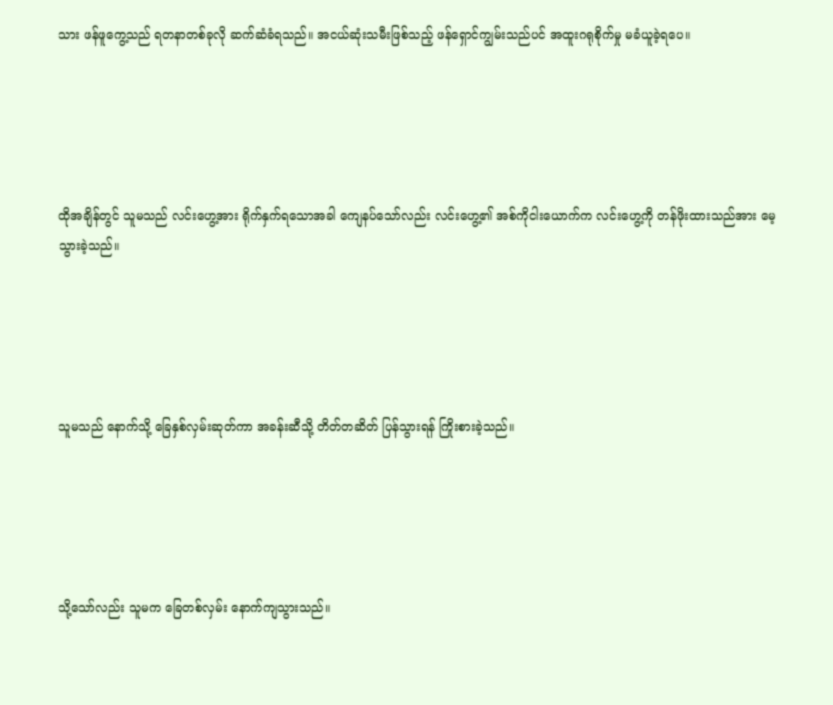သား ဖန်ဖူကွေ့သည် ရတနာတစ်ခုလို ဆက်ဆံခံရသည်။ အငယ်ဆုံးသမီးဖြစ်သည့် ဖန်ရှောင်ကျွမ်းသည်ပင် အထူးဂရုစိုက်မှု မခံယူခဲ့ရပေ။





ထိုအချိန်တွင် သူမသည် လင်းဟွေ့အား ရိုက်နှက်ရသောအခါ ကျေနပ်သော်လည်း လင်းဟွေ့၏ အစ်ကိုငါးယောက်က လင်းဟွေ့ကို တန်ဖိုးထားသည်အား မေ့သွားခဲ့သည်။





သူမသည် နောက်သို့ ခြေနှစ်လှမ်းဆုတ်ကာ အခန်းဆီသို့ တိတ်တဆိတ် ပြန်သွားရန် ကြိုးစားခဲ့သည်။





သို့သော်လည်း သူမက ခြေတစ်လှမ်း နောက်ကျသွားသည်။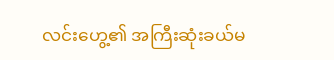လင်းဟွေ့၏ အကြီးဆုံးခယ်မ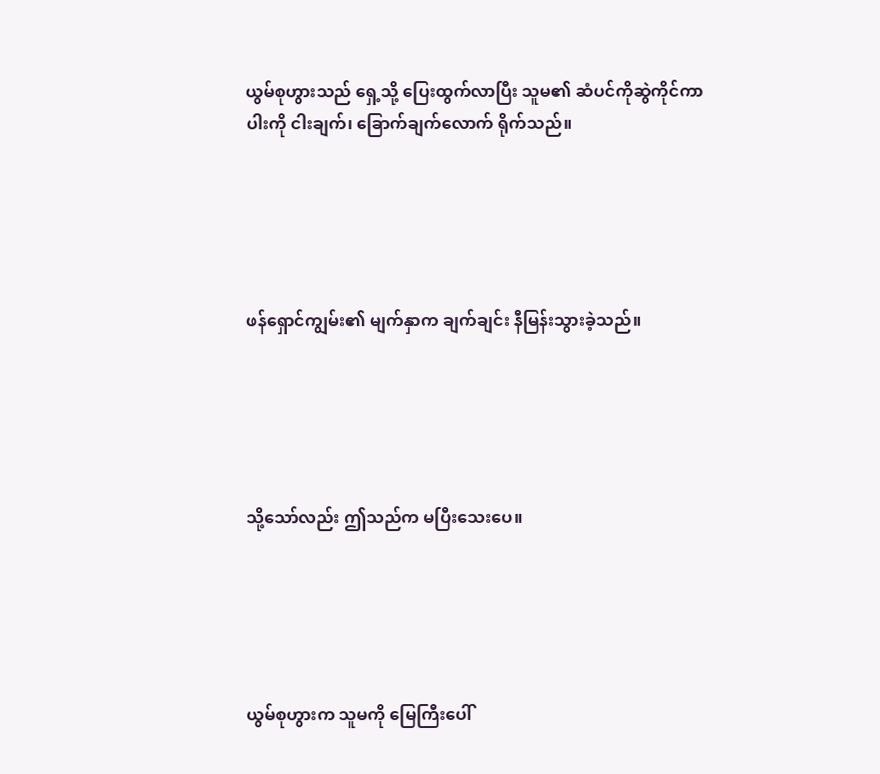ယွမ်စုဟွားသည် ရှေ့သို့ ပြေးထွက်လာပြီး သူမ၏ ဆံပင်ကိုဆွဲကိုင်ကာ ပါးကို ငါးချက်၊ ခြောက်ချက်လောက် ရိုက်သည်။





ဖန်ရှောင်ကျွမ်း၏ မျက်နှာက ချက်ချင်း နီမြန်းသွားခဲ့သည်။





သို့သော်လည်း ဤသည်က မပြီးသေးပေ။





ယွမ်စုဟွားက သူမကို မြေကြီးပေါ်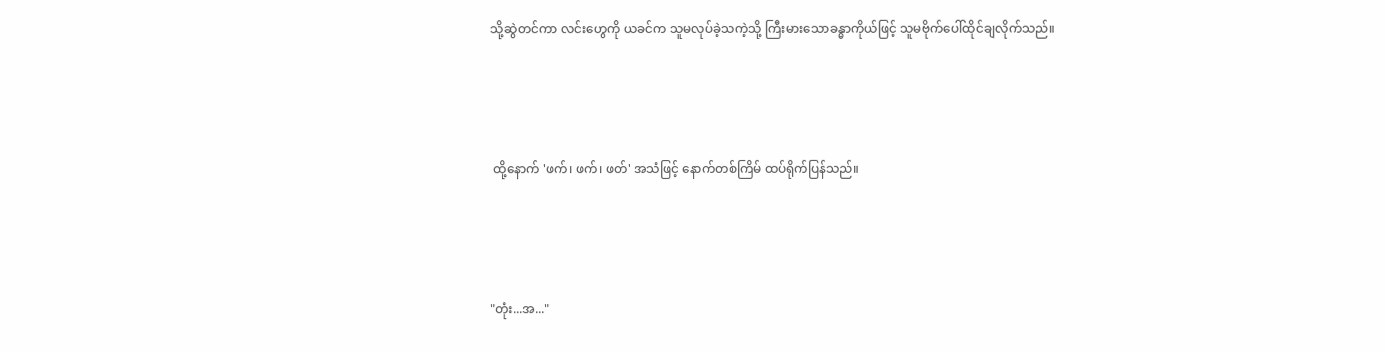သို့ဆွဲတင်ကာ လင်းဟွေကို ယခင်က သူမလုပ်ခဲ့သကဲ့သို့ ကြီးမားသောခန္ဓာကိုယ်ဖြင့် သူမဗိုက်ပေါ်ထိုင်ချလိုက်သည်။





 ထို့နောက် 'ဖက်၊ ဖက်၊ ဖတ်' အသံဖြင့် နောက်တစ်ကြိမ် ထပ်ရိုက်ပြန်သည်။





"တုံး...အ..."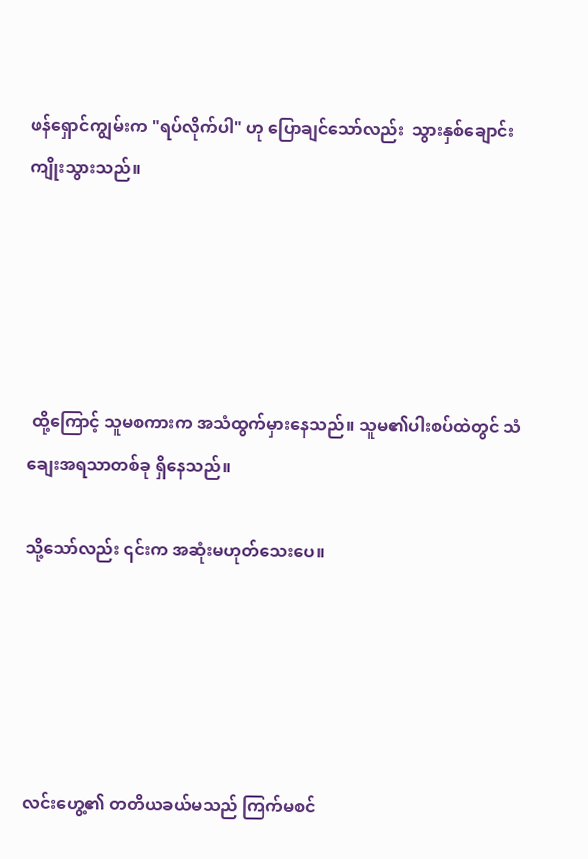ဖန်ရှောင်ကျွမ်းက "ရပ်လိုက်ပါ" ဟု ပြောချင်သော်လည်း  သွားနှစ်ချောင်း ကျိုးသွားသည်။





 ထို့ကြောင့် သူမစကားက အသံထွက်မှားနေသည်။ သူမ၏ပါးစပ်ထဲတွင် သံချေးအရသာတစ်ခု ရှိနေသည်။

သို့သော်လည်း ၎င်းက အဆုံးမဟုတ်သေးပေ။





လင်းဟွေ့၏ တတိယခယ်မသည် ကြက်မစင်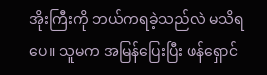အိုးကြီးကို ဘယ်ကရခဲ့သည်လဲ မသိရပေ။ သူမက အမြန်ပြေးပြီး ဖန်ရှောင်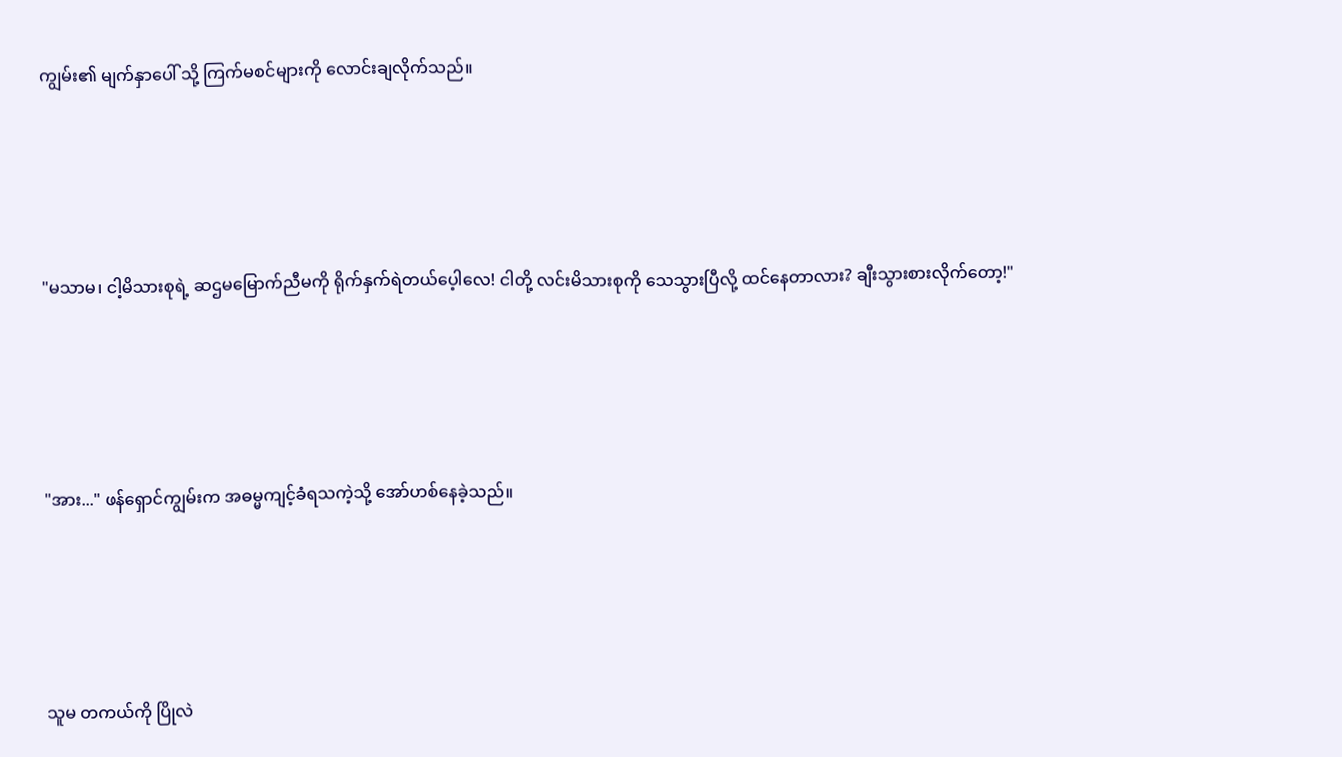ကျွမ်း၏ မျက်နှာပေါ် သို့ ကြက်မစင်များကို လောင်းချလိုက်သည်။





"မသာမ၊ ငါ့မိသားစုရဲ့ ဆဌမမြောက်ညီမကို ရိုက်နှက်ရဲတယ်ပေ့ါလေ! ငါတို့ လင်းမိသားစုကို သေသွားပြီလို့ ထင်နေတာလား? ချီးသွားစားလိုက်တော့!"





"အား..." ဖန်ရှောင်ကျွမ်းက အဓမ္မကျင့်ခံရသကဲ့သို့ အော်ဟစ်နေခဲ့သည်။





သူမ တကယ်ကို ပြိုလဲ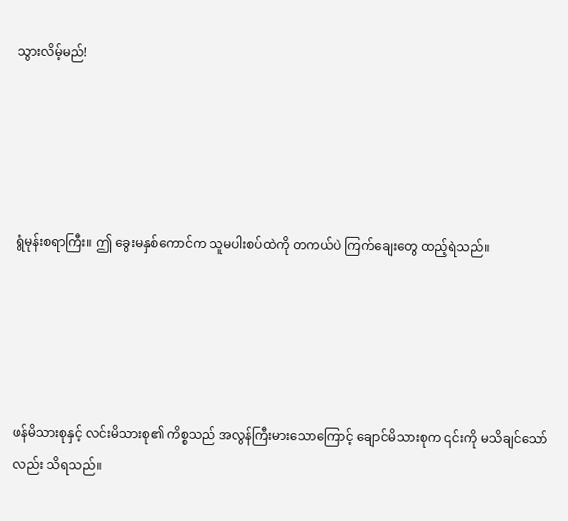သွားလိမ့်မည်!





ရွံမုန်းစရာကြီး။ ဤ ခွေးမနှစ်ကောင်က သူမပါးစပ်ထဲကို တကယ်ပဲ ကြက်ချေးတွေ ထည့်ရဲသည်။





ဖန်မိသားစုနှင့် လင်းမိသားစု၏ ကိစ္စသည် အလွန်ကြီးမားသောကြောင့် ချောင်မိသားစုက ၎င်းကို မသိချင်သော်လည်း သိရသည်။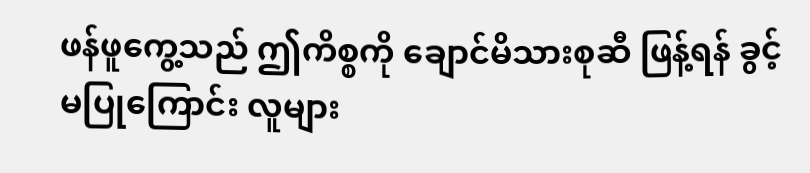ဖန်ဖူကွေ့သည် ဤကိစ္စကို ချောင်မိသားစုဆီ ဖြန့်ရန် ခွင့်မပြုကြောင်း လူများ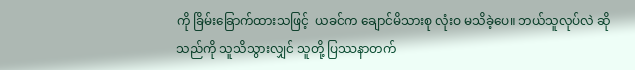ကို ခြိမ်းခြောက်ထားသဖြင့်  ယခင်က ချောင်မိသားစု လုံးဝ မသိခဲ့ပေ။ ဘယ်သူလုပ်လဲ ဆိုသည်ကို သူသိသွားလျှင် သူတို့ ပြဿနာတက်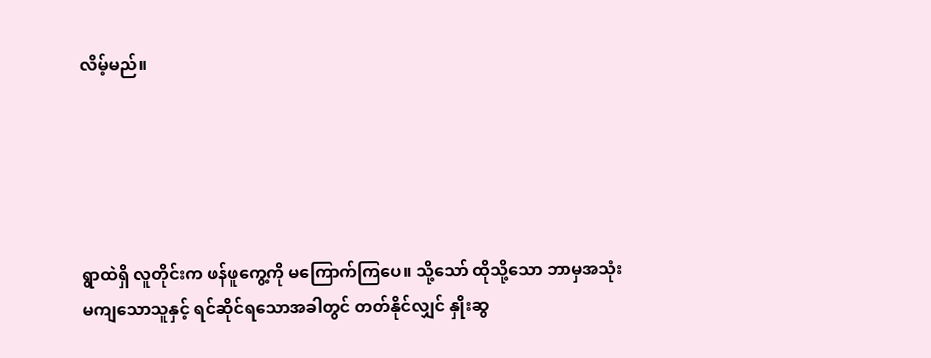လိမ့်မည်။





ရွာထဲရှိ လူတိုင်းက ဖန်ဖူကွေ့ကို မကြောက်ကြပေ။ သို့သော် ထိုသို့သော ဘာမှအသုံးမကျသောသူနှင့် ရင်ဆိုင်ရသောအခါတွင် တတ်နိုင်လျှင် နှိုးဆွ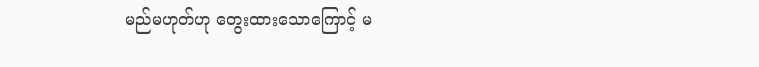မည်မဟုတ်ဟု တွေးထားသောကြောင့် မ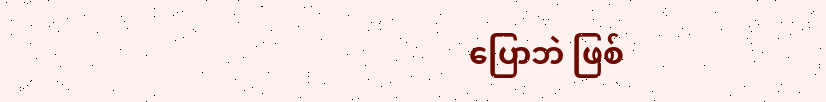ပြောဘဲ ဖြစ်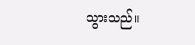သွားသည်။